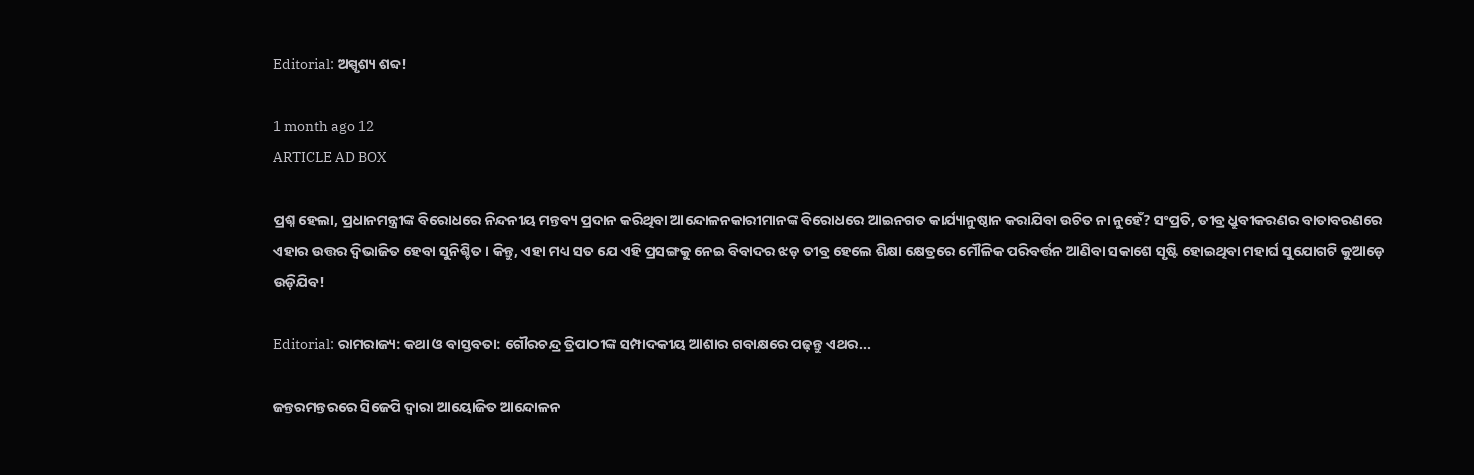Editorial: ଅସ୍ପୃଶ୍ୟ ଶବ୍ଦ!

1 month ago 12
ARTICLE AD BOX

ପ୍ରଶ୍ନ ହେଲା, ପ୍ରଧାନମନ୍ତ୍ରୀଙ୍କ ବିରୋଧରେ ନିନ୍ଦନୀୟ ମନ୍ତବ୍ୟ ପ୍ରଦାନ କରିଥିବା ଆନ୍ଦୋଳନକାରୀମାନଙ୍କ ବିରୋଧରେ ଆଇନଗତ କାର୍ଯ୍ୟାନୁଷ୍ଠାନ କରାଯିବା ଉଚିତ ନା ନୁହେଁ? ସଂପ୍ରତି, ତୀବ୍ର ଧ୍ରୁବୀକରଣର ବାତାବରଣରେ ଏହାର ଉତ୍ତର ଦ୍ବିଭାଜିତ ହେବା ସୁନିଶ୍ଚିତ। କିନ୍ତୁ, ଏହା ମଧ୍ୟ ସତ ଯେ ଏହି ପ୍ରସଙ୍ଗକୁ ନେଇ ବିବାଦର ଝଡ଼ ତୀବ୍ର ହେଲେ ଶିକ୍ଷା କ୍ଷେତ୍ରରେ ମୌଳିକ ପରିବର୍ତ୍ତନ ଆଣିବା ସକାଶେ ସୃଷ୍ଟି ହୋଇଥିବା ମହାର୍ଘ ସୁଯୋଗଟି କୁଆଡ଼େ ଉଡ଼ିଯିବ!

Editorial: ରାମରାଜ୍ୟ: କଥା ଓ ବାସ୍ତବତା: ଗୌରଚନ୍ଦ୍ର ତ୍ରିପାଠୀଙ୍କ ସମ୍ପାଦକୀୟ ଆଶାର ଗବାକ୍ଷରେ ପଢ଼ନ୍ତୁ ଏଥର...

ଜନ୍ତରମନ୍ତରରେ ସିଜେପି ଦ୍ବାରା ଆୟୋଜିତ ଆନ୍ଦୋଳନ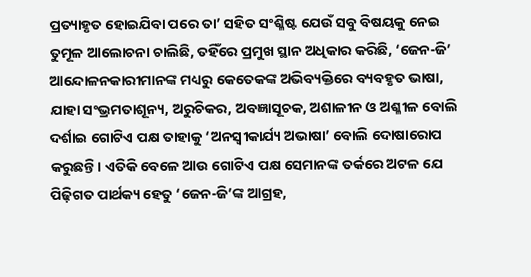ପ୍ରତ୍ୟାହୃତ ହୋଇଯିବା ପରେ ତା’ ସହିତ ସଂଶ୍ଳିଷ୍ଟ ଯେଉଁ ସବୁ ବିଷୟକୁ ନେଇ ତୁମୂଳ ଆଲୋଚନା ଚାଲିଛି, ତହିଁରେ ପ୍ରମୁଖ ସ୍ଥାନ ଅଧିକାର କରିଛି, ‘ଜେନ-ଜି’ ଆନ୍ଦୋଳନକାରୀମାନଙ୍କ ମଧ୍ୟରୁ କେତେକଙ୍କ ଅଭିବ୍ୟକ୍ତିରେ ବ୍ୟବହୃତ ଭାଷା, ଯାହା ସଂଭ୍ରମତାଶୂନ୍ୟ, ଅରୁଚିକର, ଅବଜ୍ଞାସୂଚକ, ଅଶାଳୀନ ଓ ଅଶ୍ଳୀଳ ବୋଲି ଦର୍ଶାଇ ଗୋଟିଏ ପକ୍ଷ ତାହାକୁ ‘ଅନସ୍ବୀକାର୍ଯ୍ୟ ଅଭାଷା’ ବୋଲି ଦୋଷାରୋପ କରୁଛନ୍ତି। ଏତିକି ବେଳେ ଆଉ ଗୋଟିଏ ପକ୍ଷ ସେମାନଙ୍କ ତର୍କରେ ଅଟଳ ଯେ ପିଢ଼ିଗତ ପାର୍ଥକ୍ୟ ହେତୁ ‘ଜେନ-ଜି’ଙ୍କ ଆଗ୍ରହ,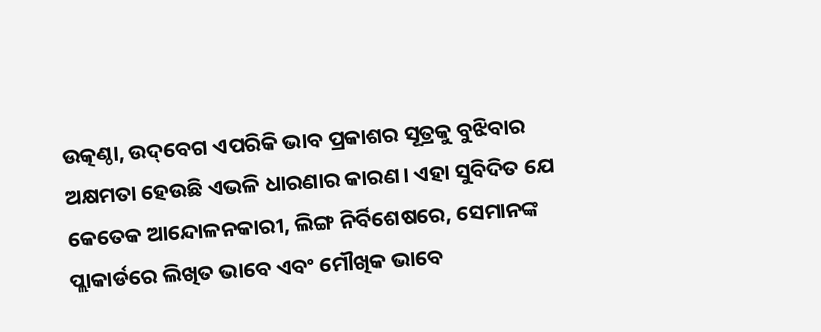ଉତ୍କଣ୍ଠା, ଉଦ୍‌ବେଗ ଏପରିକି ଭାବ ପ୍ରକାଶର ସୂତ୍ରକୁ ବୁଝିବାର ଅକ୍ଷମତା ହେଉଛି ଏଭଳି ଧାରଣାର କାରଣ। ଏହା ସୁବିଦିତ ଯେ କେତେକ ଆନ୍ଦୋଳନକାରୀ, ଲିଙ୍ଗ ନିର୍ବିଶେଷରେ, ସେମାନଙ୍କ ପ୍ଲାକାର୍ଡରେ ଲିଖିତ ଭାବେ ଏବଂ ମୌଖିକ ଭାବେ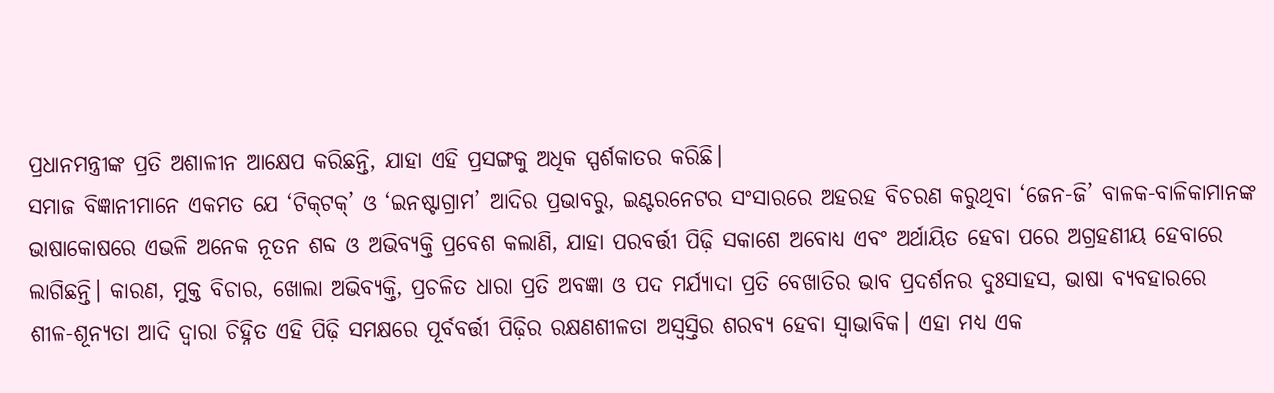ପ୍ରଧାନମନ୍ତ୍ରୀଙ୍କ ପ୍ରତି ଅଶାଳୀନ ଆକ୍ଷେପ କରିଛନ୍ତି, ଯାହା ଏହି ପ୍ରସଙ୍ଗକୁ ଅଧିକ ସ୍ପର୍ଶକାତର କରିଛି।
ସମାଜ ବିଜ୍ଞାନୀମାନେ ଏକମତ ଯେ ‘ଟିକ୍‌ଟକ୍‌’ ଓ ‘ଇନଷ୍ଟାଗ୍ରାମ’ ଆଦିର ପ୍ରଭାବରୁ, ଇଣ୍ଟରନେଟର ସଂସାରରେ ଅହରହ ବିଚରଣ କରୁଥିବା ‘ଜେନ-ଜି’ ବାଳକ-ବାଳିକାମାନଙ୍କ ଭାଷାକୋଷରେ ଏଭଳି ଅନେକ ନୂତନ ଶବ୍ଦ ଓ ଅଭିବ୍ୟକ୍ତି ପ୍ରବେଶ କଲାଣି, ଯାହା ପରବର୍ତ୍ତୀ ପିଢ଼ି ସକାଶେ ଅବୋଧ୍ୟ ଏବଂ ଅର୍ଥାୟିତ ହେବା ପରେ ଅଗ୍ରହଣୀୟ ହେବାରେ ଲାଗିଛନ୍ତି। କାରଣ, ମୁକ୍ତ ବିଚାର, ଖୋଲା ଅଭିବ୍ୟକ୍ତି, ପ୍ରଚଳିତ ଧାରା ପ୍ରତି ଅବଜ୍ଞା ଓ ପଦ ମର୍ଯ୍ୟାଦା ପ୍ରତି ବେଖାତିର ଭାବ ପ୍ରଦର୍ଶନର ଦୁଃସାହସ, ଭାଷା ବ୍ୟବହାରରେ ଶୀଳ-ଶୂନ୍ୟତା ଆଦି ଦ୍ବାରା ଚିହ୍ନିତ ଏହି ପିଢ଼ି ସମକ୍ଷରେ ପୂର୍ବବର୍ତ୍ତୀ ପିଢ଼ିର ରକ୍ଷଣଶୀଳତା ଅସ୍ବସ୍ତିର ଶରବ୍ୟ ହେବା ସ୍ବାଭାବିକ। ଏହା ମଧ୍ୟ ଏକ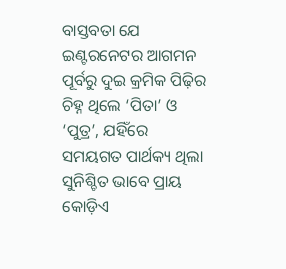ବାସ୍ତବତା ଯେ ଇଣ୍ଟରନେଟର ଆଗମନ ପୂର୍ବରୁ ଦୁଇ କ୍ରମିକ ପିଢ଼ିର ଚିହ୍ନ ଥିଲେ ‘ପିତା’ ଓ ‘ପୁତ୍ର’, ଯହିଁରେ ସମୟଗତ ପାର୍ଥକ୍ୟ ଥିଲା ସୁନିଶ୍ଚିତ ଭାବେ ପ୍ରାୟ କୋଡ଼ିଏ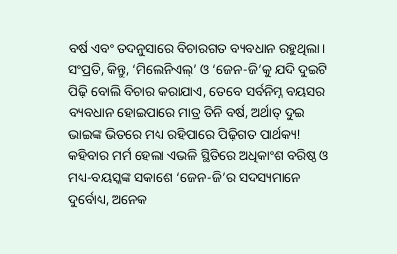ବର୍ଷ ଏବଂ ତଦନୁସାରେ ବିଚାରଗତ ବ୍ୟବଧାନ ରହୁଥିଲା। ସଂପ୍ରତି, କିନ୍ତୁ, ‘ମିଲେନିଏଲ୍‌’ ଓ ‘ଜେନ-ଜି’କୁ ଯଦି ଦୁଇଟି ପିଢ଼ି ବୋଲି ବିଚାର କରାଯାଏ, ତେବେ ସର୍ବନିମ୍ନ ବୟସର ବ୍ୟବଧାନ ହୋଇପାରେ ମାତ୍ର ତିନି ବର୍ଷ, ଅର୍ଥାତ୍‌ ଦୁଇ ଭାଇଙ୍କ ଭିତରେ ମଧ୍ୟ ରହିପାରେ ପିଢ଼ିଗତ ପାର୍ଥକ୍ୟ! କହିବାର ମର୍ମ ହେଲା ଏଭଳି ସ୍ଥିତିରେ ଅଧିକାଂଶ ବରିଷ୍ଠ ଓ ମଧ୍ୟ-ବୟସ୍କଙ୍କ ସକାଶେ ‘ଜେନ-ଜି’ର ସଦସ୍ୟମାନେ ଦୁର୍ବୋଧ୍ୟ, ଅନେକ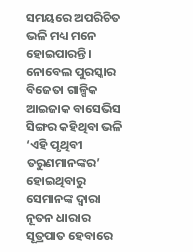ସମୟରେ ଅପରିଚିତ ଭଳି ମଧ୍ୟ ମନେ ହୋଇପାରନ୍ତି।
ନୋବେଲ ପୁରସ୍କାର ବିଜେତା ଗାଳ୍ପିକ ଆଇଜାକ ବାସେଭିସ ସିଙ୍ଗର କହିଥିବା ଭଳି ‘ଏହି ପୃଥିବୀ ତରୁଣମାନଙ୍କର’ ହୋଇଥିବାରୁ ସେମାନଙ୍କ ଦ୍ବାରା ନୂତନ ଧାରାର ସୂତ୍ରପାତ ହେବାରେ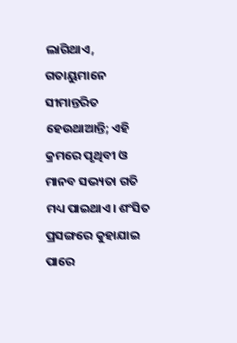ଲାଗିଥାଏ, ଗତାୟୁମାନେ ସୀମାନ୍ତରିତ ହେଉଥାଆନ୍ତି; ଏହି କ୍ରମରେ ପୃଥିବୀ ଓ ମାନବ ସଭ୍ୟତା ଗତି ମଧ୍ୟ ପାଇଥାଏ। ଶଂସିତ ପ୍ରସଙ୍ଗରେ କୁହାଯାଇ ପାରେ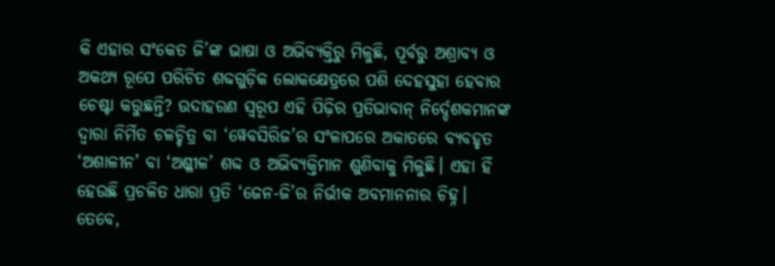କି ଏହାର ସଂକେତ ଜି’ଙ୍କ ଭାଷା ଓ ଅଭିବ୍ୟକ୍ତିରୁ ମିଳୁଛି, ପୂର୍ବରୁ ଅଶ୍ରାବ୍ୟ ଓ ଅକଥ୍ୟ ରୂପେ ପରିଚିତ ଶବ୍ଦଗୁଡ଼ିକ ଲୋକକ୍ଷେତ୍ରରେ ପଶି ଦେହସୁହା ହେବାର ଚେଷ୍ଟା କରୁଛନ୍ତି? ଉଦାହରଣ ସ୍ବରୂପ ଏହି ପିଢ଼ିର ପ୍ରତିଭାବାନ୍‌ ନିର୍ଦ୍ଦେଶକମାନଙ୍କ ଦ୍ବାରା ନିର୍ମିତ ଚଳଚ୍ଚିତ୍ର ବା ‘ୱେବସିରିଜ’ର ସଂଳାପରେ ଅକାତରେ ବ୍ୟବହୃତ ‘ଅଶାଳୀନ’ ବା ‘ଅଶ୍ଳୀଳ’ ଶବ୍ଦ ଓ ଅଭିବ୍ୟକ୍ତିମାନ ଶୁଣିବାକୁ ମିଳୁଛି। ଏହା ହିଁ ହେଉଛି ପ୍ରଚଳିତ ଧାରା ପ୍ରତି ‘ଜେନ-ଜି’ର ନିର୍ଭୀକ ଅବମାନନାର ଚିହ୍ନ।
ତେବେ,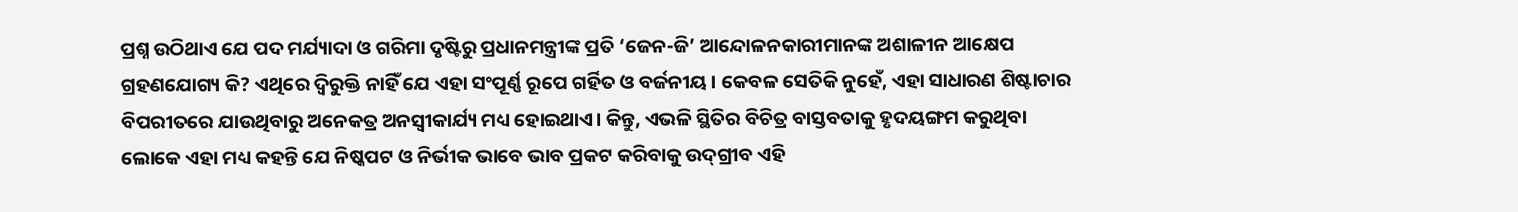ପ୍ରଶ୍ନ ଉଠିଥାଏ ଯେ ପଦ ମର୍ଯ୍ୟାଦା ଓ ଗରିମା ଦୃଷ୍ଟିରୁ ପ୍ରଧାନମନ୍ତ୍ରୀଙ୍କ ପ୍ରତି ‌‘ଜେନ-ଜି’ ଆନ୍ଦୋଳନକାରୀମାନଙ୍କ ଅଶାଳୀନ ଆକ୍ଷେପ ଗ୍ରହଣଯୋଗ୍ୟ କି? ଏଥିରେ ଦ୍ବିରୁକ୍ତି ନାହିଁ ଯେ ଏହା ସଂପୂର୍ଣ୍ଣ ରୂପେ ଗର୍ହିତ ଓ ବର୍ଜନୀୟ। କେବଳ ସେତିକି ନୁହେଁ, ଏହା ସାଧାରଣ ଶିଷ୍ଟାଚାର ବିପରୀତରେ ଯାଉଥିବାରୁ ଅନେକତ୍ର ଅନସ୍ବୀକାର୍ଯ୍ୟ ମଧ୍ୟ ‌ହୋଇଥାଏ। କିନ୍ତୁ, ଏଭଳି ସ୍ଥିତିର ବିଚିତ୍ର ବାସ୍ତବତାକୁ ହୃଦୟଙ୍ଗମ କରୁଥିବା ଲୋକେ ଏହା ମଧ୍ୟ କହନ୍ତି ଯେ ନିଷ୍କପଟ ଓ ନିର୍ଭୀକ ଭାବେ ଭାବ ପ୍ରକଟ କରିବାକୁ ଉଦ୍‌ଗ୍ରୀବ ଏହି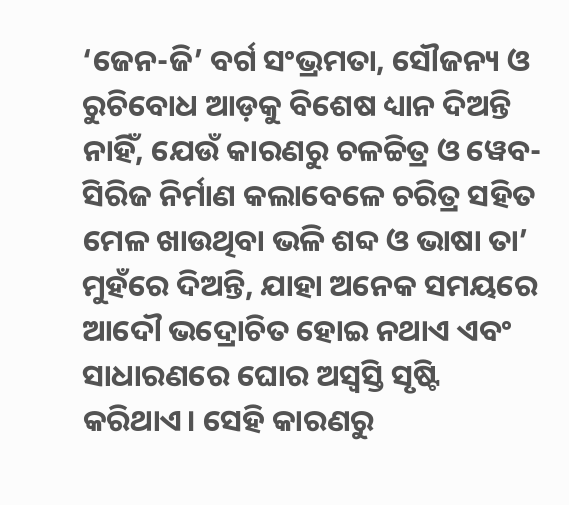‘ଜେନ-ଜି’ ବର୍ଗ ସଂଭ୍ରମତା, ସୌଜନ୍ୟ ଓ ରୁଚିବୋଧ ଆଡ଼କୁ ବିଶେଷ ଧ୍ୟାନ ଦିଅନ୍ତି ନାହିଁ, ଯେଉଁ କାରଣରୁ ଚଳଚ୍ଚିତ୍ର ଓ ୱେବ-ସିରିଜ ନିର୍ମାଣ କଲାବେଳେ ଚରିତ୍ର ସହିତ ମେଳ ଖାଉଥିବା ଭଳି ଶବ୍ଦ ଓ ଭାଷା ତା’ ମୁହଁରେ ଦିଅନ୍ତି, ଯାହା ଅନେକ ସମୟରେ ଆଦୌ ଭଦ୍ରୋଚିତ ହୋଇ ନଥାଏ ଏବଂ ସାଧାରଣରେ ଘୋର ଅସ୍ବସ୍ତି ସୃଷ୍ଟି କରିଥାଏ। ସେହି କାରଣରୁ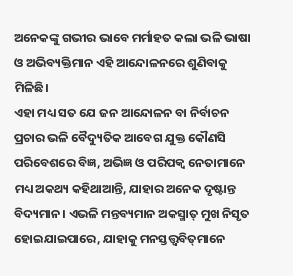ଅନେକଙ୍କୁ ଗଭୀର ଭାବେ ମର୍ମାହତ କଲା ଭଳି ଭାଷା ଓ ଅଭିବ୍ୟକ୍ତିମାନ ଏହି ଆନ୍ଦୋଳନରେ ଶୁଣିବାକୁ ମିଳିଛି।
ଏହା ମଧ୍ୟ ସତ ଯେ ଜନ ଆନ୍ଦୋଳନ ବା ନିର୍ବାଚନ ପ୍ରଚାର ଭଳି ବୈଦ୍ୟୁତିକ ଆବେଗ ଯୁକ୍ତ କୌଣସି ପରିବେଶରେ ବିଜ୍ଞ, ଅଭିଜ୍ଞ ଓ ପରିପକ୍ବ ନେତାମାନେ ମଧ୍ୟ ଅକଥ୍ୟ କହିଥାଆନ୍ତି, ଯାହାର ଅନେକ ଦୃଷ୍ଟାନ୍ତ ବିଦ୍ୟମାନ। ଏଭଳି ମନ୍ତବ୍ୟମାନ ଅକସ୍ମାତ୍‌ ମୁଖ ନିସୃତ ହୋଇଯାଇପାରେ, ଯାହାକୁ ମନସ୍ତତ୍ତ୍ବବିତ୍‌ମାନେ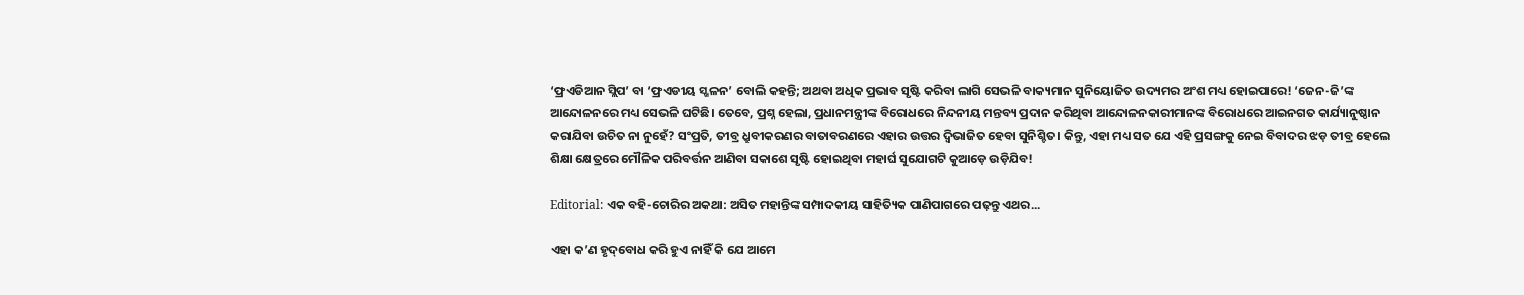‘ଫ୍ରଏଡିଆନ ସ୍ଲିପ’ ବା ‘ଫ୍ରଏଡୀୟ ସ୍ଖଳନ’ ବୋଲି କହନ୍ତି; ଅଥବା ଅଧିକ ପ୍ରଭାବ ସୃଷ୍ଟି କରିବା ଲାଗି ସେଭଳି ବାକ୍ୟମାନ ସୁନିୟୋଜିତ ଉଦ୍ୟମର ଅଂଶ ମଧ୍ୟ ହୋଇପାରେ! ‘ଜେନ-ଜି’ଙ୍କ ଆନ୍ଦୋଳନରେ ମଧ୍ୟ ସେଭଳି ଘଟିଛି। ତେବେ, ପ୍ରଶ୍ନ ହେଲା, ପ୍ରଧାନମନ୍ତ୍ରୀଙ୍କ ବିରୋଧରେ ନିନ୍ଦନୀୟ ମନ୍ତବ୍ୟ ପ୍ରଦାନ କରିଥିବା ଆନ୍ଦୋଳନକାରୀମାନଙ୍କ ବିରୋଧରେ ଆଇନଗତ କାର୍ଯ୍ୟାନୁଷ୍ଠାନ କରାଯିବା ଉଚିତ ନା ନୁହେଁ? ସଂପ୍ରତି, ତୀବ୍ର ଧ୍ରୁବୀକରଣର ବାତାବରଣରେ ଏହାର ଉତ୍ତର ଦ୍ବିଭାଜିତ ହେବା ସୁନିଶ୍ଚିତ। କିନ୍ତୁ, ଏହା ମଧ୍ୟ ସତ ଯେ ଏହି ପ୍ରସଙ୍ଗକୁ ନେଇ ବିବାଦର ଝଡ଼ ତୀବ୍ର ହେଲେ ଶିକ୍ଷା କ୍ଷେତ୍ରରେ ମୌଳିକ ପରିବର୍ତ୍ତନ ଆଣିବା ସକାଶେ ସୃଷ୍ଟି ହୋଇଥିବା ମହାର୍ଘ ସୁଯୋଗଟି କୁଆଡ଼େ ଉଡ଼ିଯିବ!

Editorial: ଏକ ବହି-ଚୋରିର ଅକଥା: ଅସିତ ମହାନ୍ତିଙ୍କ ସମ୍ପାଦକୀୟ ସାହିତ୍ୟିକ ପାଣିପାଗରେ ପଢ଼ନ୍ତୁ ଏଥର...

ଏହା କ’ଣ ହୃଦ୍‌ବୋଧ କରି ହୁଏ ନାହିଁ କି ଯେ ଆମେ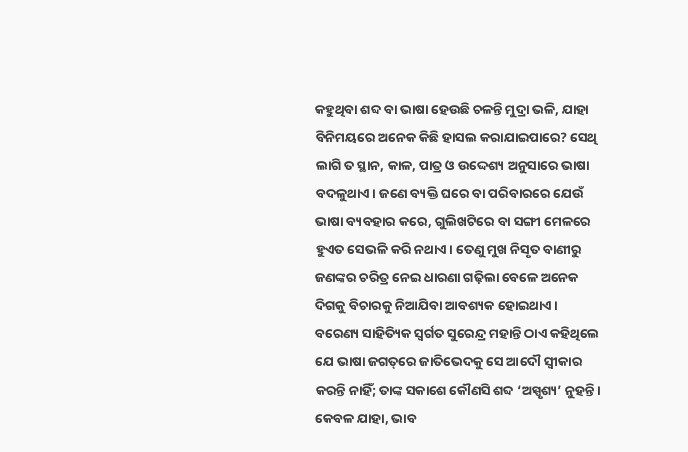କହୁଥିବା ଶବ୍ଦ ବା ଭାଷା ହେଉଛି ଚଳନ୍ତି ମୁଦ୍ରା ଭଳି, ଯାହା ବିନିମୟରେ ଅନେକ କିଛି ହାସଲ କରାଯାଇପାରେ? ସେଥି ଲାଗି ତ ସ୍ଥାନ, କାଳ, ପାତ୍ର ଓ ଉଦ୍ଦେଶ୍ୟ ଅନୁସାରେ ଭାଷା ବଦଳୁଥାଏ। ଜଣେ ବ୍ୟକ୍ତି ଘରେ ବା ପରିବାରରେ ଯେଉଁ ଭାଷା ବ୍ୟବହାର କରେ, ଗୁଲିଖଟିରେ ବା ସଙ୍ଗୀ ମେଳରେ ହୁଏତ ସେଭଳି କରି ନଥାଏ। ତେଣୁ ମୁଖ ନିସୃତ ବାଣୀରୁ ଜଣଙ୍କର ଚରିତ୍ର ନେଇ ଧାରଣା ଗଢ଼ିଲା ବେଳେ ଅନେକ ଦିଗକୁ ବିଚାରକୁ ନିଆଯିବା ଆବଶ୍ୟକ ହୋଇଥାଏ। ବରେଣ୍ୟ ସାହିତ୍ୟିକ ସ୍ବର୍ଗତ ସୁରେନ୍ଦ୍ର ମହାନ୍ତି ଠାଏ କହିଥିଲେ ଯେ ଭାଷା ଜଗତ୍‌ରେ ଜାତିଭେଦକୁ ସେ ଆଦୌ ସ୍ବୀକାର କରନ୍ତି ନାହିଁ; ତାଙ୍କ ସକାଶେ କୌଣସି ଶବ୍ଦ ‘ଅସ୍ପୃଶ୍ୟ’ ନୁହନ୍ତି। କେବଳ ଯାହା, ଭାବ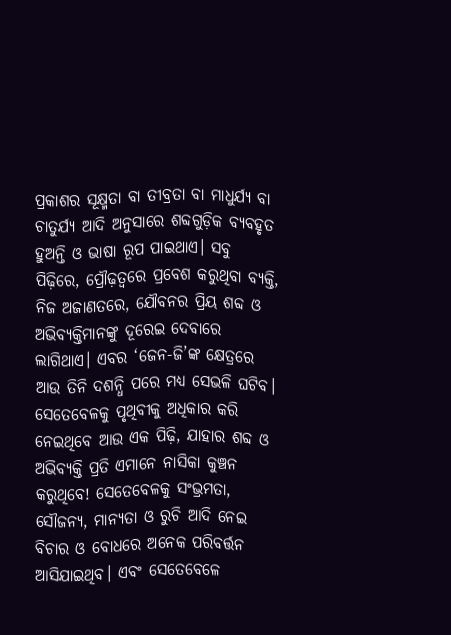ପ୍ରକାଶର ସୂକ୍ଷ୍ମତା ବା ତୀବ୍ରତା ବା ମାଧୁର୍ଯ୍ୟ ବା ଚାତୁର୍ଯ୍ୟ ଆଦି ଅନୁସାରେ ଶବ୍ଦଗୁଡ଼ିକ ବ୍ୟବହୃତ ହୁଅନ୍ତି ଓ ଭାଷା ରୂପ ପାଇଥାଏ। ସବୁ ପିଢ଼ିରେ, ପ୍ରୌଢ଼ତ୍ବରେ ପ୍ରବେଶ କରୁଥିବା ବ୍ୟକ୍ତି, ନିଜ ଅଜାଣତରେ, ଯୌବନର ପ୍ରିୟ ଶବ୍ଦ ଓ ଅଭିବ୍ୟକ୍ତିମାନଙ୍କୁ ଦୂରେଇ ଦେବାରେ ଲାଗିଥାଏ। ଏବର ‘ଜେନ-ଜି’ଙ୍କ କ୍ଷେତ୍ରରେ ଆଉ ତିନି ଦଶନ୍ଧି ପରେ ମଧ୍ୟ ସେଭଳି ଘଟିବ। ସେତେବେଳକୁ ପୃଥିବୀକୁ ଅଧିକାର କରି ନେଇଥିବେ ଆଉ ଏକ ପିଢ଼ି, ଯାହାର ଶବ୍ଦ ଓ ଅଭିବ୍ୟକ୍ତି ପ୍ରତି ଏମାନେ ନାସିକା କୁଞ୍ଚନ କରୁଥିବେ! ସେତେବେଳକୁ ସଂଭ୍ରମତା, ସୌଜନ୍ୟ, ମାନ୍ୟତା ଓ ରୁଚି ଆଦି ନେଇ ବିଚାର ଓ ବୋଧରେ ଅନେକ ପରିବର୍ତ୍ତନ ଆସିଯାଇଥିବ। ଏବଂ ସେତେବେଳେ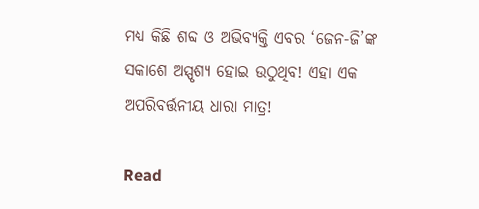ମଧ୍ୟ କିଛି ଶବ୍ଦ ଓ ଅଭିବ୍ୟକ୍ତି ଏବର ‘ଜେନ-ଜି’ଙ୍କ ସକାଶେ ଅସ୍ପୃଶ୍ୟ ହୋଇ ଉଠୁଥିବ! ଏହା ଏକ ଅପରିବର୍ତ୍ତନୀୟ ଧାରା ମାତ୍ର!

Read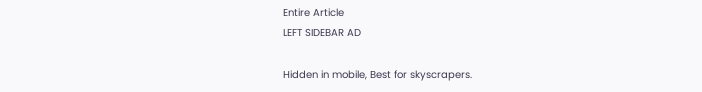Entire Article
LEFT SIDEBAR AD

Hidden in mobile, Best for skyscrapers.